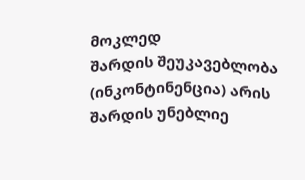მოკლედ
შარდის შეუკავებლობა (ინკონტინენცია) არის შარდის უნებლიე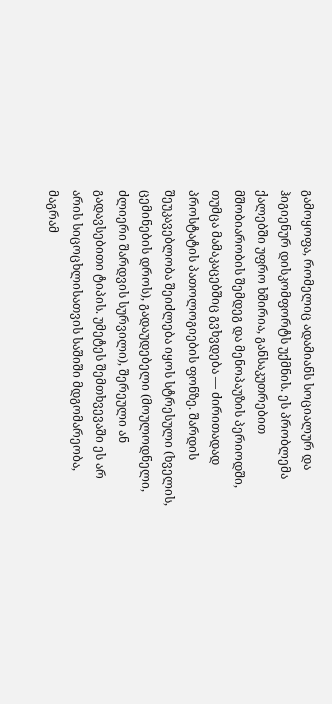გამოყოფა, რომელიც ადამიანს სოციალურ და ჰიგიენურ დისკომფორტს უქმნის. ეს პრობლემა ქალებში უფრო ხშირია, განსაკუთრებით მშობიარობის შემდეგ და მენოპაუზის პერიოდში, თუმცა მამაკაცებშიც გვხვდება — ძირითადად პროსტატის პათოლოგიების ფონზე. შარდის შეუკავებლობა შეიძლება იყოს სტრესული (ხველის, ცემინების დროს), გადაუდებელი (მოულოდნელი, ძლიერი შარდვის სურვილი), შერეული ან გადავსებითი ტიპის. უმეტეს შემთხვევაში ეს არ არის სიცოცხლისათვის საშიში მდგომარეობა, მაგრამ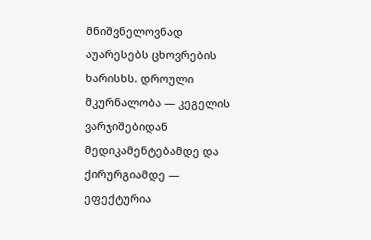მნიშვნელოვნად აუარესებს ცხოვრების ხარისხს. დროული მკურნალობა — კეგელის ვარჯიშებიდან მედიკამენტებამდე და ქირურგიამდე — ეფექტურია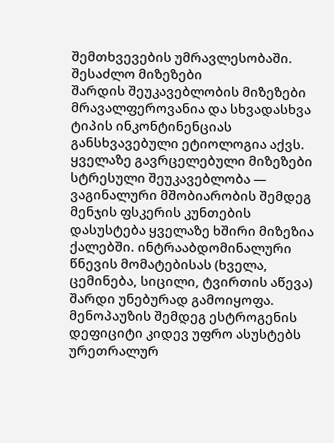შემთხვევების უმრავლესობაში.
შესაძლო მიზეზები
შარდის შეუკავებლობის მიზეზები მრავალფეროვანია და სხვადასხვა ტიპის ინკონტინენციას განსხვავებული ეტიოლოგია აქვს.
ყველაზე გავრცელებული მიზეზები
სტრესული შეუკავებლობა — ვაგინალური მშობიარობის შემდეგ მენჯის ფსკერის კუნთების დასუსტება ყველაზე ხშირი მიზეზია ქალებში. ინტრააბდომინალური წნევის მომატებისას (ხველა, ცემინება, სიცილი, ტვირთის აწევა) შარდი უნებურად გამოიყოფა. მენოპაუზის შემდეგ ესტროგენის დეფიციტი კიდევ უფრო ასუსტებს ურეთრალურ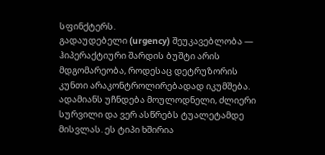სფინქტერს.
გადაუდებელი (urgency) შეუკავებლობა — ჰიპერაქტიური შარდის ბუშტი არის მდგომარეობა, როდესაც დეტრუზორის კუნთი არაკონტროლირებადად იკუმშება. ადამიანს უჩნდება მოულოდნელი, ძლიერი სურვილი და ვერ ასწრებს ტუალეტამდე მისვლას. ეს ტიპი ხშირია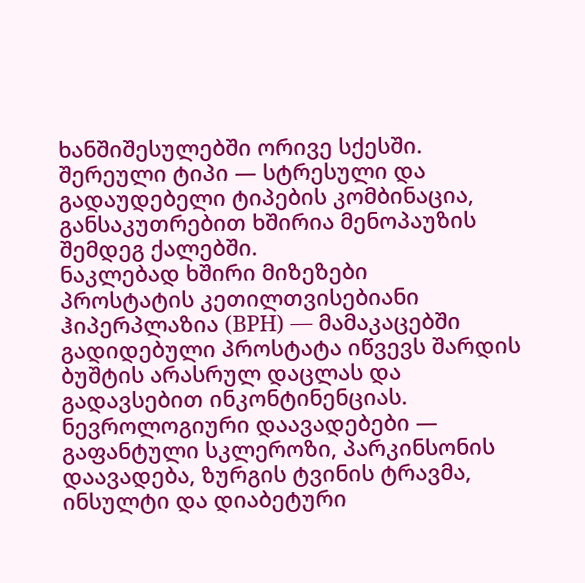ხანშიშესულებში ორივე სქესში.
შერეული ტიპი — სტრესული და გადაუდებელი ტიპების კომბინაცია, განსაკუთრებით ხშირია მენოპაუზის შემდეგ ქალებში.
ნაკლებად ხშირი მიზეზები
პროსტატის კეთილთვისებიანი ჰიპერპლაზია (BPH) — მამაკაცებში გადიდებული პროსტატა იწვევს შარდის ბუშტის არასრულ დაცლას და გადავსებით ინკონტინენციას.
ნევროლოგიური დაავადებები — გაფანტული სკლეროზი, პარკინსონის დაავადება, ზურგის ტვინის ტრავმა, ინსულტი და დიაბეტური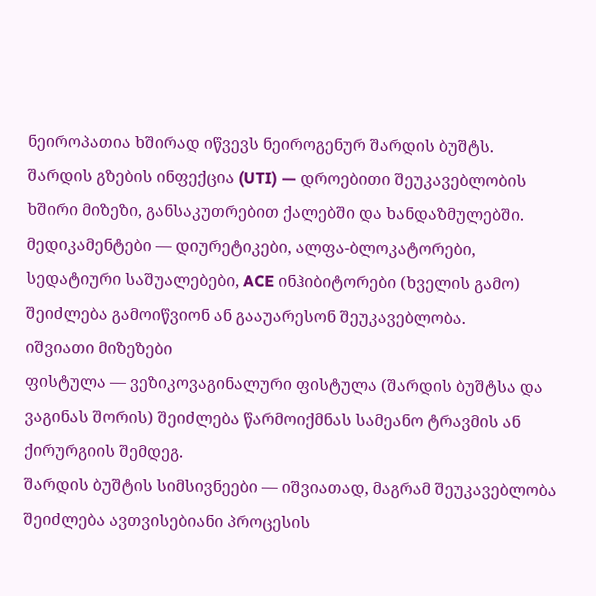ნეიროპათია ხშირად იწვევს ნეიროგენურ შარდის ბუშტს.
შარდის გზების ინფექცია (UTI) — დროებითი შეუკავებლობის ხშირი მიზეზი, განსაკუთრებით ქალებში და ხანდაზმულებში.
მედიკამენტები — დიურეტიკები, ალფა-ბლოკატორები, სედატიური საშუალებები, ACE ინჰიბიტორები (ხველის გამო) შეიძლება გამოიწვიონ ან გააუარესონ შეუკავებლობა.
იშვიათი მიზეზები
ფისტულა — ვეზიკოვაგინალური ფისტულა (შარდის ბუშტსა და ვაგინას შორის) შეიძლება წარმოიქმნას სამეანო ტრავმის ან ქირურგიის შემდეგ.
შარდის ბუშტის სიმსივნეები — იშვიათად, მაგრამ შეუკავებლობა შეიძლება ავთვისებიანი პროცესის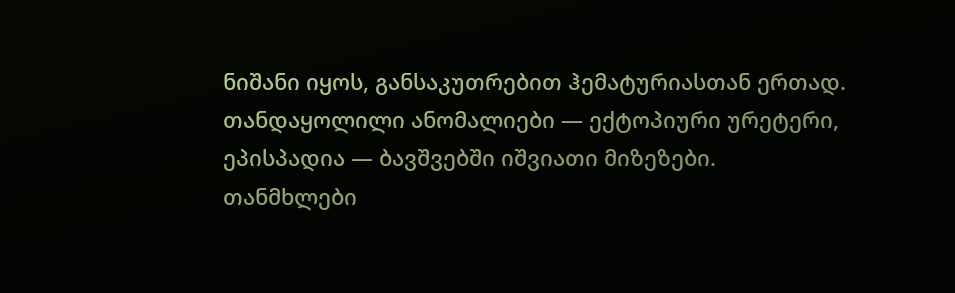ნიშანი იყოს, განსაკუთრებით ჰემატურიასთან ერთად.
თანდაყოლილი ანომალიები — ექტოპიური ურეტერი, ეპისპადია — ბავშვებში იშვიათი მიზეზები.
თანმხლები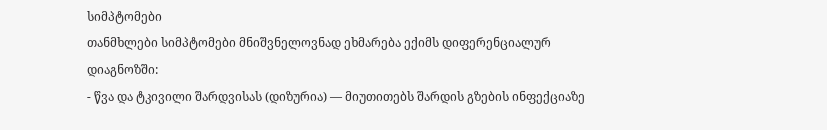სიმპტომები
თანმხლები სიმპტომები მნიშვნელოვნად ეხმარება ექიმს დიფერენციალურ დიაგნოზში:
- წვა და ტკივილი შარდვისას (დიზურია) — მიუთითებს შარდის გზების ინფექციაზე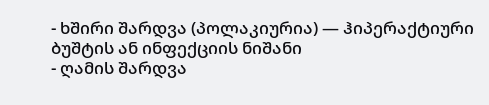- ხშირი შარდვა (პოლაკიურია) — ჰიპერაქტიური ბუშტის ან ინფექციის ნიშანი
- ღამის შარდვა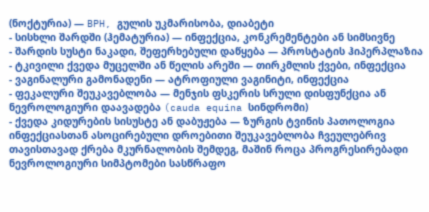(ნოქტურია) — BPH, გულის უკმარისობა, დიაბეტი
- სისხლი შარდში (ჰემატურია) — ინფექცია, კონკრემენტები ან სიმსივნე
- შარდის სუსტი ნაკადი, შეფერხებული დაწყება — პროსტატის ჰიპერპლაზია
- ტკივილი ქვედა მუცელში ან წელის არეში — თირკმლის ქვები, ინფექცია
- ვაგინალური გამონადენი — ატროფიული ვაგინიტი, ინფექცია
- ფეკალური შეუკავებლობა — მენჯის ფსკერის სრული დისფუნქცია ან ნევროლოგიური დაავადება (cauda equina სინდრომი)
- ქვედა კიდურების სისუსტე ან დაბუჟება — ზურგის ტვინის პათოლოგია
ინფექციასთან ასოცირებული დროებითი შეუკავებლობა ჩვეულებრივ თავისთავად ქრება მკურნალობის შემდეგ, მაშინ როცა პროგრესირებადი ნევროლოგიური სიმპტომები სასწრაფო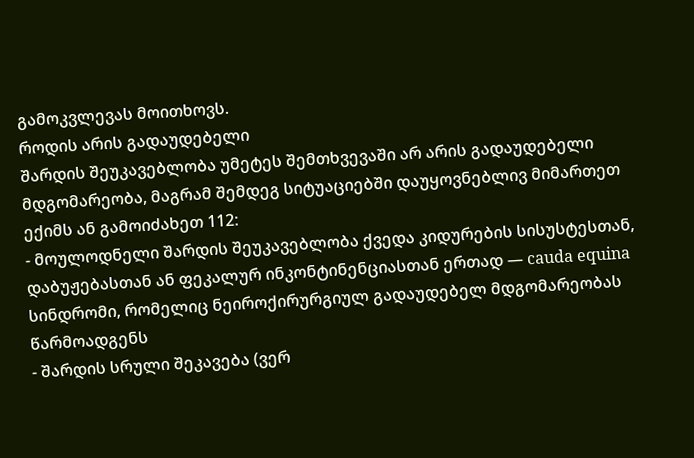გამოკვლევას მოითხოვს.
როდის არის გადაუდებელი
შარდის შეუკავებლობა უმეტეს შემთხვევაში არ არის გადაუდებელი მდგომარეობა, მაგრამ შემდეგ სიტუაციებში დაუყოვნებლივ მიმართეთ ექიმს ან გამოიძახეთ 112:
- მოულოდნელი შარდის შეუკავებლობა ქვედა კიდურების სისუსტესთან, დაბუჟებასთან ან ფეკალურ ინკონტინენციასთან ერთად — cauda equina სინდრომი, რომელიც ნეიროქირურგიულ გადაუდებელ მდგომარეობას წარმოადგენს
- შარდის სრული შეკავება (ვერ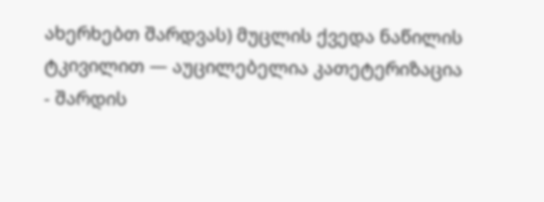ახერხებთ შარდვას) მუცლის ქვედა ნაწილის ტკივილით — აუცილებელია კათეტერიზაცია
- შარდის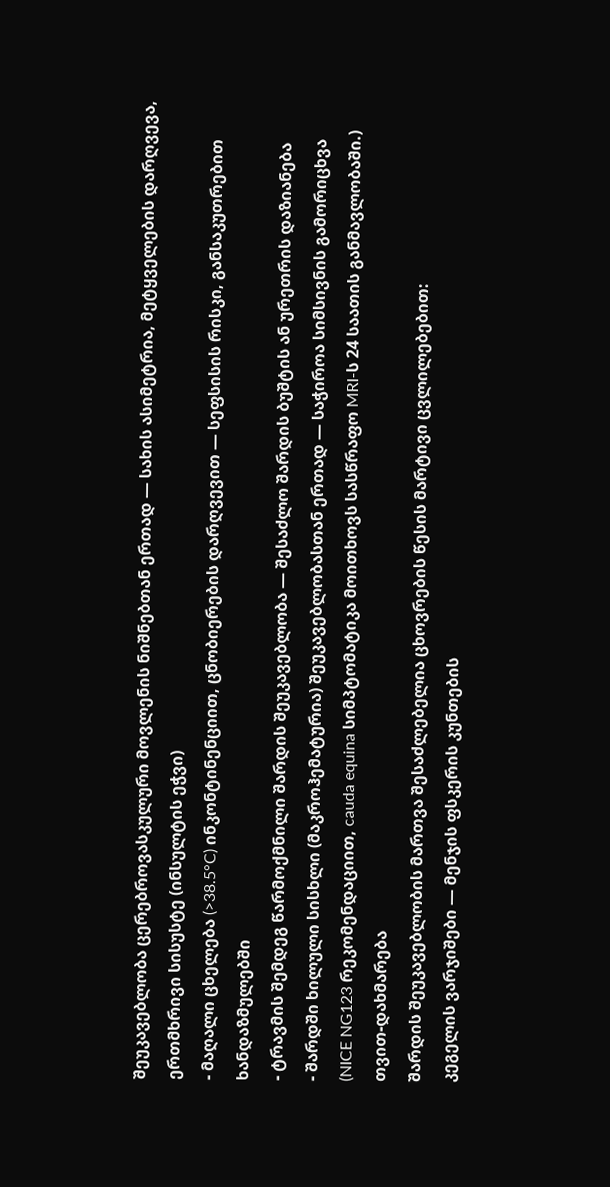შეუკავებლობა ცერებროვასკულური მოვლენის ნიშნებთან ერთად — სახის ასიმეტრია, მეტყველების დარღვევა, ერთმხრივი სისუსტე (ინსულტის ეჭვი)
- მაღალი ცხელება (>38.5°C) ინკონტინენციით, ცნობიერების დარღვევით — სეფსისის რისკი, განსაკუთრებით ხანდაზმულებში
- ტრავმის შემდეგ წარმოქმნილი შარდის შეუკავებლობა — შესაძლო შარდის ბუშტის ან ურეთრის დაზიანება
- შარდში ხილული სისხლი (მაკროჰემატურია) შეუკავებლობასთან ერთად — საჭიროა სიმსივნის გამორიცხვა
(NICE NG123 რეკომენდაციით, cauda equina სიმპტომატიკა მოითხოვს სასწრაფო MRI-ს 24 საათის განმავლობაში.)
თვით-დახმარება
შარდის შეუკავებლობის მართვა შესაძლებელია ცხოვრების წესის მარტივი ცვლილებებით:
კეგელის ვარჯიშები — მენჯის ფსკერის კუნთების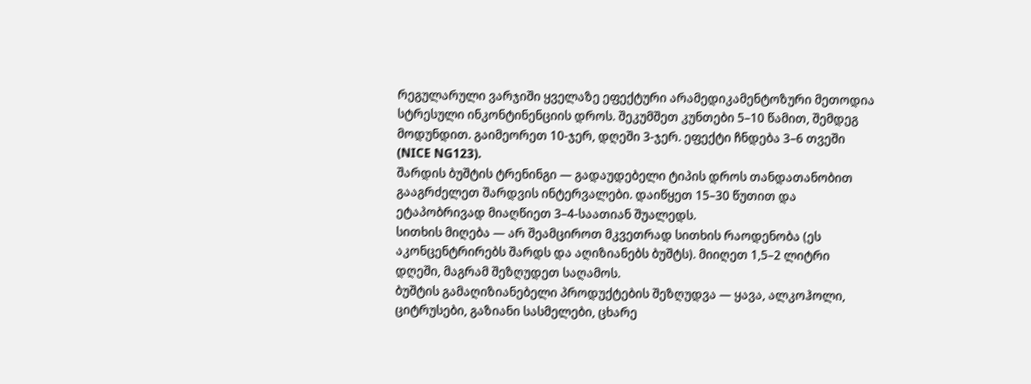რეგულარული ვარჯიში ყველაზე ეფექტური არამედიკამენტოზური მეთოდია სტრესული ინკონტინენციის დროს. შეკუმშეთ კუნთები 5–10 წამით, შემდეგ მოდუნდით. გაიმეორეთ 10-ჯერ, დღეში 3-ჯერ. ეფექტი ჩნდება 3–6 თვეში (NICE NG123).
შარდის ბუშტის ტრენინგი — გადაუდებელი ტიპის დროს თანდათანობით გააგრძელეთ შარდვის ინტერვალები. დაიწყეთ 15–30 წუთით და ეტაპობრივად მიაღწიეთ 3–4-საათიან შუალედს.
სითხის მიღება — არ შეამციროთ მკვეთრად სითხის რაოდენობა (ეს აკონცენტრირებს შარდს და აღიზიანებს ბუშტს). მიიღეთ 1,5–2 ლიტრი დღეში, მაგრამ შეზღუდეთ საღამოს.
ბუშტის გამაღიზიანებელი პროდუქტების შეზღუდვა — ყავა, ალკოჰოლი, ციტრუსები, გაზიანი სასმელები, ცხარე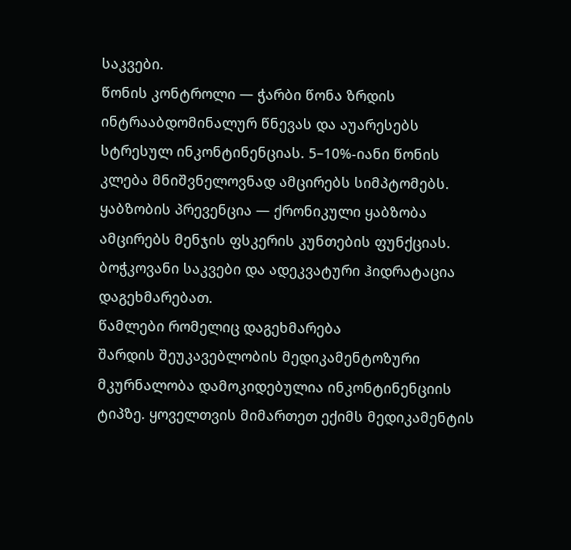საკვები.
წონის კონტროლი — ჭარბი წონა ზრდის ინტრააბდომინალურ წნევას და აუარესებს სტრესულ ინკონტინენციას. 5–10%-იანი წონის კლება მნიშვნელოვნად ამცირებს სიმპტომებს.
ყაბზობის პრევენცია — ქრონიკული ყაბზობა ამცირებს მენჯის ფსკერის კუნთების ფუნქციას. ბოჭკოვანი საკვები და ადეკვატური ჰიდრატაცია დაგეხმარებათ.
წამლები რომელიც დაგეხმარება
შარდის შეუკავებლობის მედიკამენტოზური მკურნალობა დამოკიდებულია ინკონტინენციის ტიპზე. ყოველთვის მიმართეთ ექიმს მედიკამენტის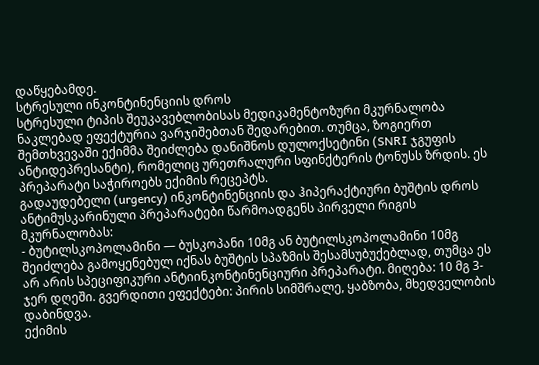დაწყებამდე.
სტრესული ინკონტინენციის დროს
სტრესული ტიპის შეუკავებლობისას მედიკამენტოზური მკურნალობა ნაკლებად ეფექტურია ვარჯიშებთან შედარებით. თუმცა, ზოგიერთ შემთხვევაში ექიმმა შეიძლება დანიშნოს დულოქსეტინი (SNRI ჯგუფის ანტიდეპრესანტი), რომელიც ურეთრალური სფინქტერის ტონუსს ზრდის. ეს პრეპარატი საჭიროებს ექიმის რეცეპტს.
გადაუდებელი (urgency) ინკონტინენციის და ჰიპერაქტიური ბუშტის დროს
ანტიმუსკარინული პრეპარატები წარმოადგენს პირველი რიგის მკურნალობას:
- ბუტილსკოპოლამინი — ბუსკოპანი 10მგ ან ბუტილსკოპოლამინი 10მგ შეიძლება გამოყენებულ იქნას ბუშტის სპაზმის შესამსუბუქებლად, თუმცა ეს არ არის სპეციფიკური ანტიინკონტინენციური პრეპარატი. მიღება: 10 მგ 3-ჯერ დღეში. გვერდითი ეფექტები: პირის სიმშრალე, ყაბზობა, მხედველობის დაბინდვა.
ექიმის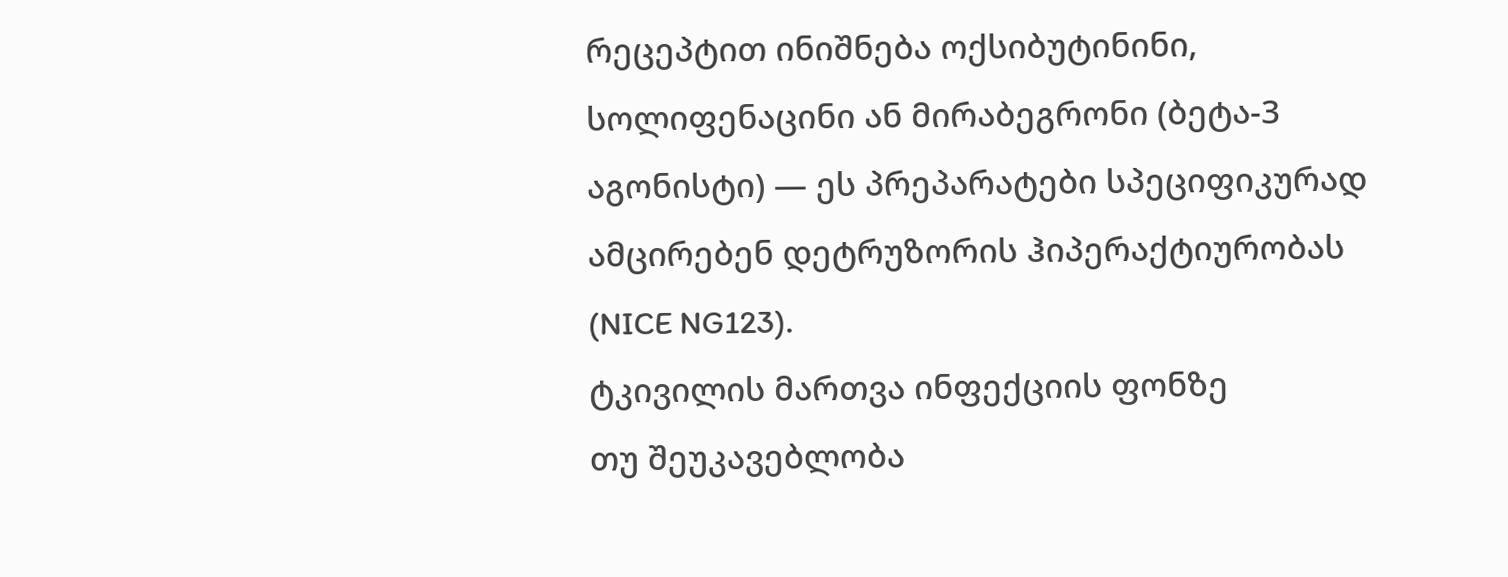რეცეპტით ინიშნება ოქსიბუტინინი, სოლიფენაცინი ან მირაბეგრონი (ბეტა-3 აგონისტი) — ეს პრეპარატები სპეციფიკურად ამცირებენ დეტრუზორის ჰიპერაქტიურობას (NICE NG123).
ტკივილის მართვა ინფექციის ფონზე
თუ შეუკავებლობა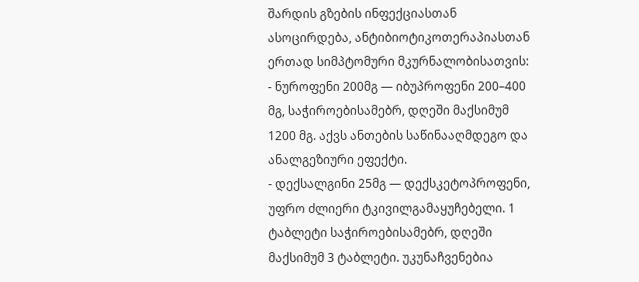შარდის გზების ინფექციასთან ასოცირდება, ანტიბიოტიკოთერაპიასთან ერთად სიმპტომური მკურნალობისათვის:
- ნუროფენი 200მგ — იბუპროფენი 200–400 მგ, საჭიროებისამებრ, დღეში მაქსიმუმ 1200 მგ. აქვს ანთების საწინააღმდეგო და ანალგეზიური ეფექტი.
- დექსალგინი 25მგ — დექსკეტოპროფენი, უფრო ძლიერი ტკივილგამაყუჩებელი. 1 ტაბლეტი საჭიროებისამებრ, დღეში მაქსიმუმ 3 ტაბლეტი. უკუნაჩვენებია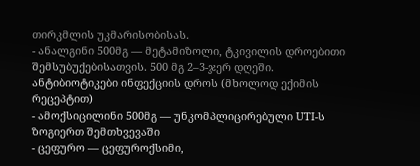თირკმლის უკმარისობისას.
- ანალგინი 500მგ — მეტამიზოლი, ტკივილის დროებითი შემსუბუქებისათვის. 500 მგ 2–3-ჯერ დღეში.
ანტიბიოტიკები ინფექციის დროს (მხოლოდ ექიმის რეცეპტით)
- ამოქსიცილინი 500მგ — უნკომპლიცირებული UTI-ს ზოგიერთ შემთხვევაში
- ცეფურო — ცეფუროქსიმი,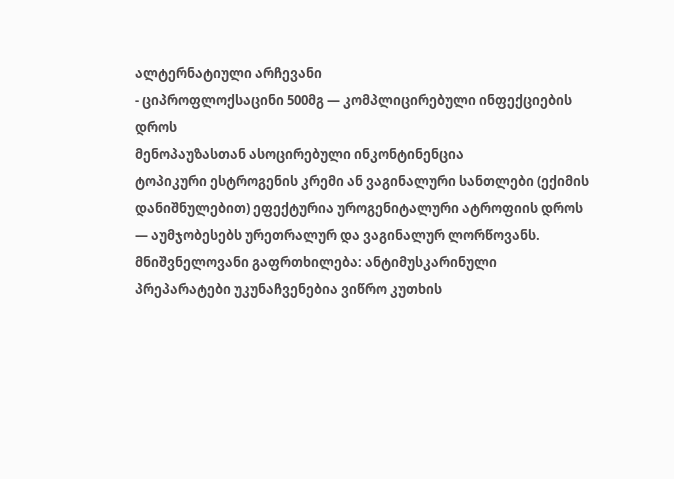ალტერნატიული არჩევანი
- ციპროფლოქსაცინი 500მგ — კომპლიცირებული ინფექციების დროს
მენოპაუზასთან ასოცირებული ინკონტინენცია
ტოპიკური ესტროგენის კრემი ან ვაგინალური სანთლები (ექიმის დანიშნულებით) ეფექტურია უროგენიტალური ატროფიის დროს — აუმჯობესებს ურეთრალურ და ვაგინალურ ლორწოვანს.
მნიშვნელოვანი გაფრთხილება: ანტიმუსკარინული პრეპარატები უკუნაჩვენებია ვიწრო კუთხის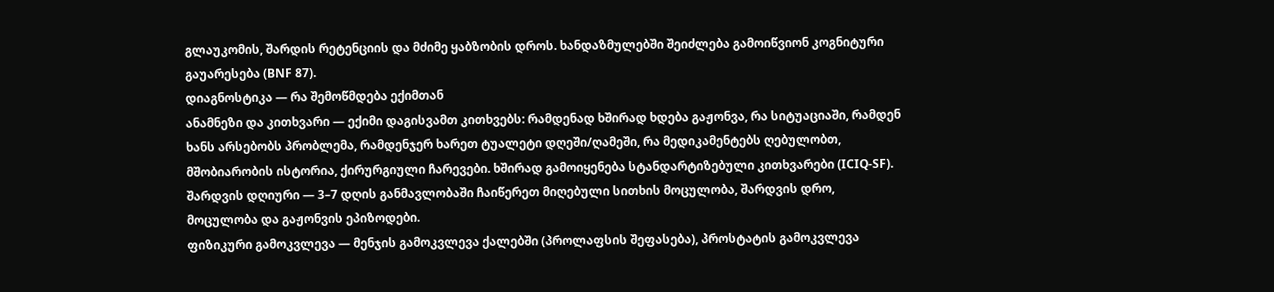გლაუკომის, შარდის რეტენციის და მძიმე ყაბზობის დროს. ხანდაზმულებში შეიძლება გამოიწვიონ კოგნიტური გაუარესება (BNF 87).
დიაგნოსტიკა — რა შემოწმდება ექიმთან
ანამნეზი და კითხვარი — ექიმი დაგისვამთ კითხვებს: რამდენად ხშირად ხდება გაჟონვა, რა სიტუაციაში, რამდენ ხანს არსებობს პრობლემა, რამდენჯერ ხარეთ ტუალეტი დღეში/ღამეში, რა მედიკამენტებს ღებულობთ, მშობიარობის ისტორია, ქირურგიული ჩარევები. ხშირად გამოიყენება სტანდარტიზებული კითხვარები (ICIQ-SF).
შარდვის დღიური — 3–7 დღის განმავლობაში ჩაიწერეთ მიღებული სითხის მოცულობა, შარდვის დრო, მოცულობა და გაჟონვის ეპიზოდები.
ფიზიკური გამოკვლევა — მენჯის გამოკვლევა ქალებში (პროლაფსის შეფასება), პროსტატის გამოკვლევა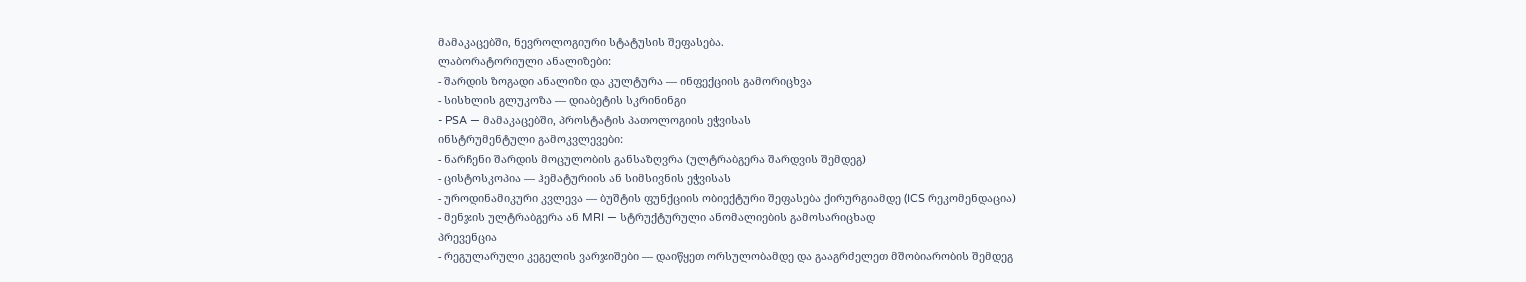მამაკაცებში, ნევროლოგიური სტატუსის შეფასება.
ლაბორატორიული ანალიზები:
- შარდის ზოგადი ანალიზი და კულტურა — ინფექციის გამორიცხვა
- სისხლის გლუკოზა — დიაბეტის სკრინინგი
- PSA — მამაკაცებში, პროსტატის პათოლოგიის ეჭვისას
ინსტრუმენტული გამოკვლევები:
- ნარჩენი შარდის მოცულობის განსაზღვრა (ულტრაბგერა შარდვის შემდეგ)
- ცისტოსკოპია — ჰემატურიის ან სიმსივნის ეჭვისას
- უროდინამიკური კვლევა — ბუშტის ფუნქციის ობიექტური შეფასება ქირურგიამდე (ICS რეკომენდაცია)
- მენჯის ულტრაბგერა ან MRI — სტრუქტურული ანომალიების გამოსარიცხად
პრევენცია
- რეგულარული კეგელის ვარჯიშები — დაიწყეთ ორსულობამდე და გააგრძელეთ მშობიარობის შემდეგ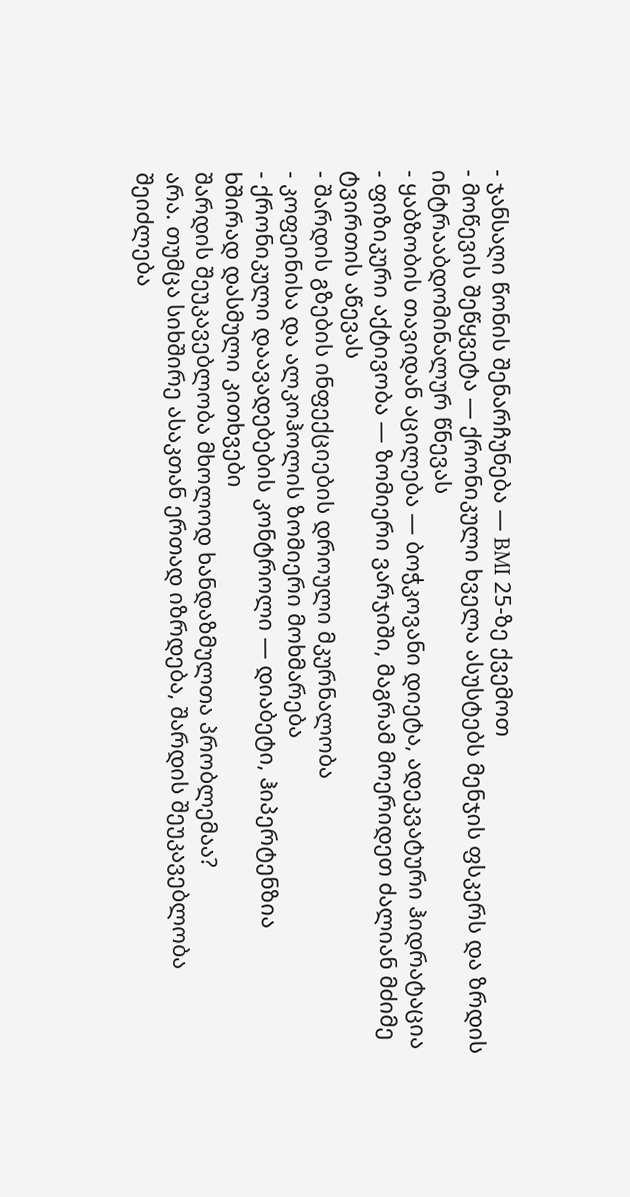- ჯანსაღი წონის შენარჩუნება — BMI 25-ზე ქვემოთ
- მოწევის შეწყვეტა — ქრონიკული ხველა ასუსტებს მენჯის ფსკერს და ზრდის ინტრააბდომინალურ წნევას
- ყაბზობის თავიდან აცილება — ბოჭკოვანი დიეტა, ადეკვატური ჰიდრატაცია
- ფიზიკური აქტივობა — ზომიერი ვარჯიში, მაგრამ მოერიდეთ ძალიან მძიმე ტვირთის აწევას
- შარდის გზების ინფექციების დროული მკურნალობა
- კოფეინისა და ალკოჰოლის ზომიერი მოხმარება
- ქრონიკული დაავადებების კონტროლი — დიაბეტი, ჰიპერტენზია
ხშირად დასმული კითხვები
შარდის შეუკავებლობა მხოლოდ ხანდაზმულთა პრობლემაა?
არა. თუმცა სიხშირე ასაკთან ერთად იზრდება, შარდის შეუკავებლობა შეიძლება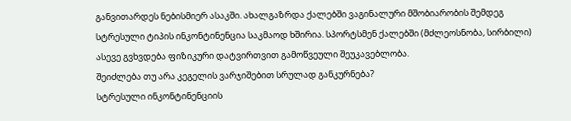განვითარდეს ნებისმიერ ასაკში. ახალგაზრდა ქალებში ვაგინალური მშობიარობის შემდეგ სტრესული ტიპის ინკონტინენცია საკმაოდ ხშირია. სპორტსმენ ქალებში (მძლეოსნობა, სირბილი) ასევე გვხვდება ფიზიკური დატვირთვით გამოწვეული შეუკავებლობა.
შეიძლება თუ არა კეგელის ვარჯიშებით სრულად განკურნება?
სტრესული ინკონტინენციის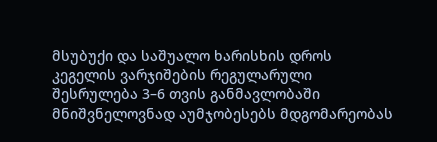მსუბუქი და საშუალო ხარისხის დროს კეგელის ვარჯიშების რეგულარული შესრულება 3–6 თვის განმავლობაში მნიშვნელოვნად აუმჯობესებს მდგომარეობას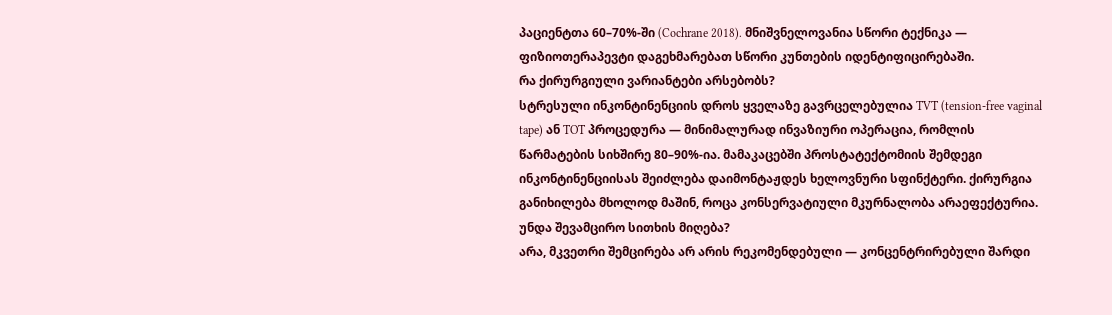პაციენტთა 60–70%-ში (Cochrane 2018). მნიშვნელოვანია სწორი ტექნიკა — ფიზიოთერაპევტი დაგეხმარებათ სწორი კუნთების იდენტიფიცირებაში.
რა ქირურგიული ვარიანტები არსებობს?
სტრესული ინკონტინენციის დროს ყველაზე გავრცელებულია TVT (tension-free vaginal tape) ან TOT პროცედურა — მინიმალურად ინვაზიური ოპერაცია, რომლის წარმატების სიხშირე 80–90%-ია. მამაკაცებში პროსტატექტომიის შემდეგი ინკონტინენციისას შეიძლება დაიმონტაჟდეს ხელოვნური სფინქტერი. ქირურგია განიხილება მხოლოდ მაშინ, როცა კონსერვატიული მკურნალობა არაეფექტურია.
უნდა შევამცირო სითხის მიღება?
არა, მკვეთრი შემცირება არ არის რეკომენდებული — კონცენტრირებული შარდი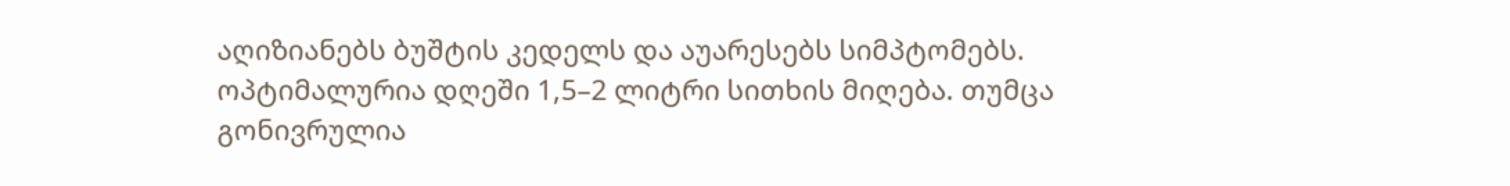აღიზიანებს ბუშტის კედელს და აუარესებს სიმპტომებს. ოპტიმალურია დღეში 1,5–2 ლიტრი სითხის მიღება. თუმცა გონივრულია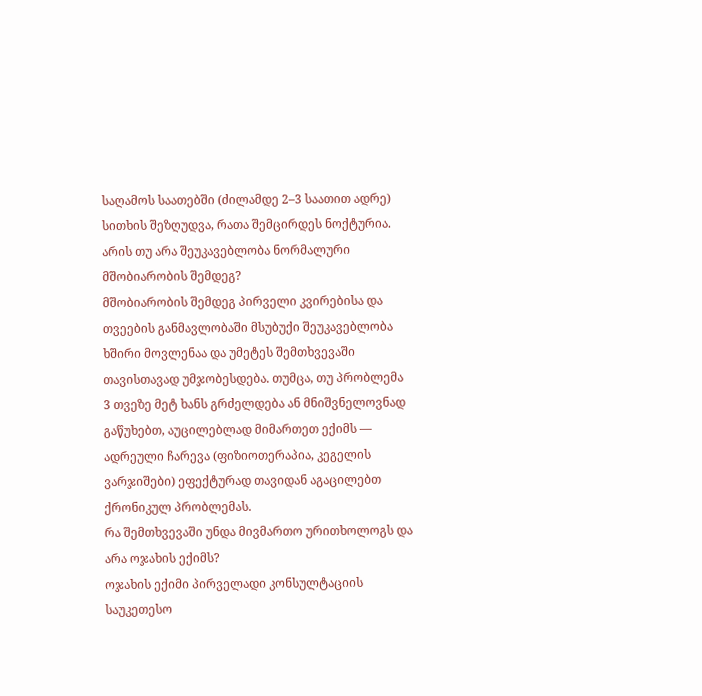საღამოს საათებში (ძილამდე 2–3 საათით ადრე) სითხის შეზღუდვა, რათა შემცირდეს ნოქტურია.
არის თუ არა შეუკავებლობა ნორმალური მშობიარობის შემდეგ?
მშობიარობის შემდეგ პირველი კვირებისა და თვეების განმავლობაში მსუბუქი შეუკავებლობა ხშირი მოვლენაა და უმეტეს შემთხვევაში თავისთავად უმჯობესდება. თუმცა, თუ პრობლემა 3 თვეზე მეტ ხანს გრძელდება ან მნიშვნელოვნად გაწუხებთ, აუცილებლად მიმართეთ ექიმს — ადრეული ჩარევა (ფიზიოთერაპია, კეგელის ვარჯიშები) ეფექტურად თავიდან აგაცილებთ ქრონიკულ პრობლემას.
რა შემთხვევაში უნდა მივმართო ურითხოლოგს და არა ოჯახის ექიმს?
ოჯახის ექიმი პირველადი კონსულტაციის საუკეთესო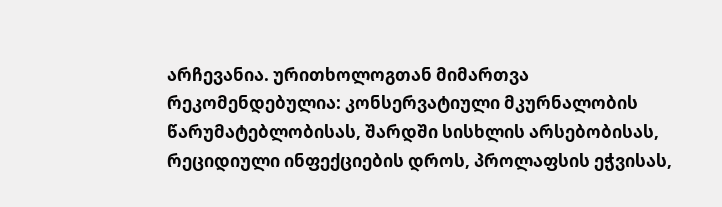არჩევანია. ურითხოლოგთან მიმართვა რეკომენდებულია: კონსერვატიული მკურნალობის წარუმატებლობისას, შარდში სისხლის არსებობისას, რეციდიული ინფექციების დროს, პროლაფსის ეჭვისას,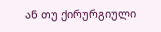ან თუ ქირურგიული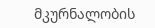მკურნალობის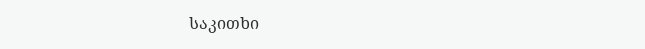საკითხი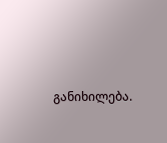განიხილება.